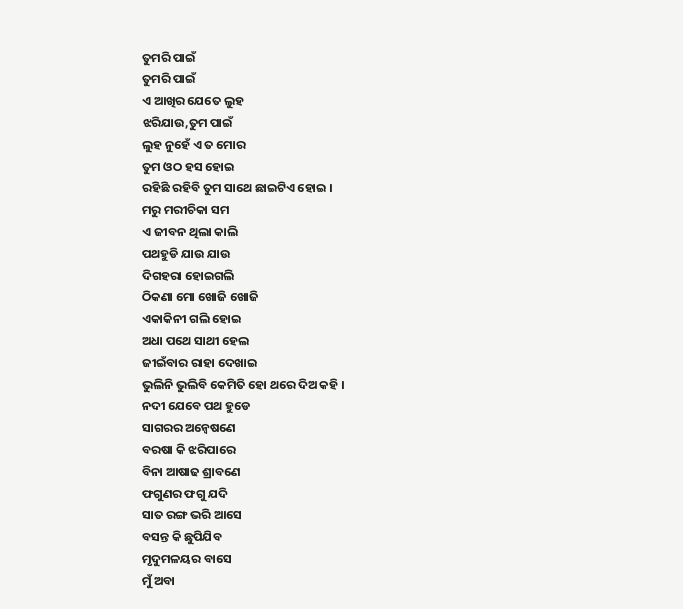ତୁମରି ପାଇଁ
ତୁମରି ପାଇଁ
ଏ ଆଖିର ଯେତେ ଲୁହ
ଝରିଯାଉ,ତୁମ ପାଇଁ
ଲୁହ ନୁହେଁ ଏ ତ ମୋର
ତୁମ ଓଠ ହସ ହୋଇ
ରହିଛି ରହିବି ତୁମ ସାଥେ ଛାଇଟିଏ ହୋଇ ।
ମରୁ ମରୀଚିକା ସମ
ଏ ଜୀବନ ଥିଲା କାଲି
ପଥହୁଡି ଯାଉ ଯାଉ
ଦିଗହରା ହୋଇଗଲି
ଠିକଣା ମୋ ଖୋଜି ଖୋଜି
ଏକାକିନୀ ଗଲି ହୋଇ
ଅଧା ପଥେ ସାଥୀ ହେଲ
ଜୀଇଁବାର ରାହା ଦେଖାଇ
ଭୁଲିନି ଭୁଲିବି କେମିତି ହୋ ଥରେ ଦିଅ କହି ।
ନଦୀ ଯେବେ ପଥ ହୁଡେ
ସାଗରର ଅନ୍ବେଷଣେ
ବରଷା କି ଝରିପାରେ
ବିନା ଆଷାଢ ଶ୍ରାବଣେ
ଫଗୁଣର ଫଗୁ ଯଦି
ସାତ ରଙ୍ଗ ଭରି ଆସେ
ବସନ୍ତ କି ଛୁପିଯିବ
ମୃଦୁମଳୟର ବାସେ
ମୁଁ ଅବା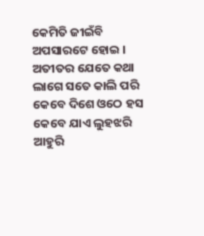କେମିତି ଜୀଇଁବି ଅପସାରଟେ ହୋଇ ।
ଅତୀତର ଯେତେ କଥା
ଲାଗେ ସତେ କାଲି ପରି
କେବେ ଦିଶେ ଓଠେ ହସ
କେବେ ଯାଏ ଲୁହଝରି
ଆହୁରି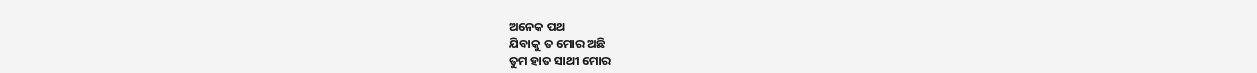ଅନେକ ପଥ
ଯିବାକୁ ତ ମୋର ଅଛି
ତୁମ ହାତ ସାଥୀ ମୋର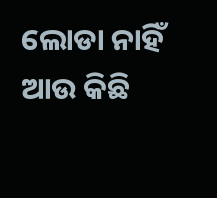ଲୋଡା ନାହିଁ ଆଉ କିଛି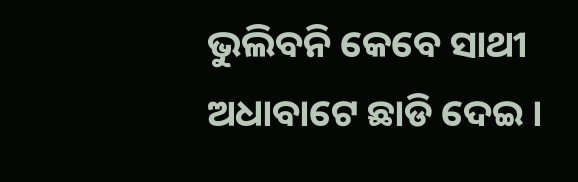ଭୁଲିବନି କେବେ ସାଥୀ ଅଧାବାଟେ ଛାଡି ଦେଇ ।